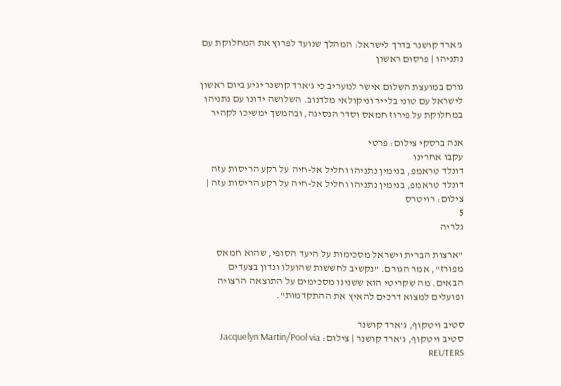ג'ארד קושנר בדרך לישראל: המהלך שנועד לפרוץ את המחלוקת עם נתניהו | פרסום ראשון

גורם במועצת השלום אישר למעריב כי ג'ארד קושנר יגיע ביום ראשון לישראל עם טוני בלייר וניקולאי מלדנוב. השלושה ידונו עם נתניהו במחלוקת על פירוז חמאס וסדר הנסיגה, ובהמשך ימשיכו לקהיר

אנה ברסקי צילום: פרטי
עקבו אחרינו
דונלד טראמפ, בנימין נתניהו וחליל אל-חיה על רקע הריסות עזה
דונלד טראמפ, בנימין נתניהו וחליל אל-חיה על רקע הריסות עזה | צילום: רויטרס
5
גלריה

"ארצות הברית וישראל מסכימות על היעד הסופי, שהוא חמאס מפורז", אמר הגורם. "נקשיב לחששות שהועלו ונדון בצעדים הבאים. מה שקריטי הוא ששנינו מסכימים על התוצאה הרצויה ופועלים למצוא דרכים להאיץ את ההתקדמות".

סטיב ויטקוף, ג'ארד קושנר
סטיב ויטקוף, ג'ארד קושנר | צילום: Jacquelyn Martin/Pool via REUTERS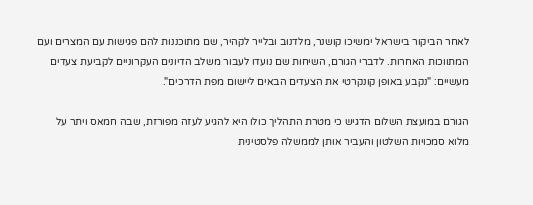לאחר הביקור בישראל ימשיכו קושנר, מלדנוב ובלייר לקהיר, שם מתוכננות להם פגישות עם המצרים ועם המתווכות האחרות. לדברי הגורם, השיחות שם נועדו לעבור משלב הדיונים העקרוניים לקביעת צעדים מעשיים: "נקבע באופן קונקרטי את הצעדים הבאים ליישום מפת הדרכים".

הגורם במועצת השלום הדגיש כי מטרת התהליך כולו היא להגיע לעזה מפורזת, שבה חמאס ויתר על מלוא סמכויות השלטון והעביר אותן לממשלה פלסטינית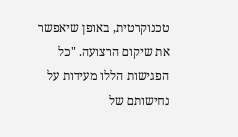טכנוקרטית, באופן שיאפשר את שיקום הרצועה. "כל הפגישות הללו מעידות על נחישותם של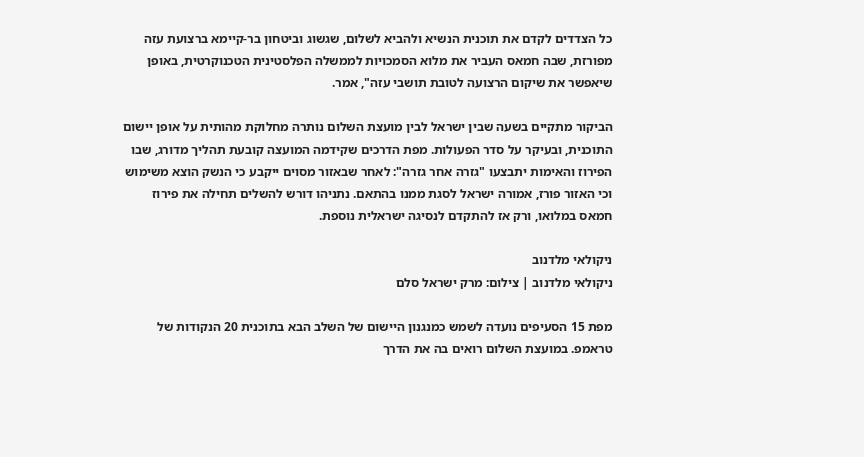כל הצדדים לקדם את תוכנית הנשיא ולהביא לשלום, שגשוג וביטחון בר-קיימא ברצועת עזה מפורזת, שבה חמאס העביר את מלוא הסמכויות לממשלה הפלסטינית הטכנוקרטית, באופן שיאפשר את שיקום הרצועה לטובת תושבי עזה", אמר.

הביקור מתקיים בשעה שבין ישראל לבין מועצת השלום נותרה מחלוקת מהותית על אופן יישום התוכנית, ובעיקר על סדר הפעולות. מפת הדרכים שקידמה המועצה קובעת תהליך מדורג, שבו הפירוז והאימות יתבצעו "גזרה אחר גזרה": לאחר שבאזור מסוים ייקבע כי הנשק הוצא משימוש וכי האזור פורז, אמורה ישראל לסגת ממנו בהתאם. נתניהו דורש להשלים תחילה את פירוז חמאס במלואו, ורק אז להתקדם לנסיגה ישראלית נוספת.

ניקולאי מלדנוב
ניקולאי מלדנוב | צילום: מרק ישראל סלם

מפת 15 הסעיפים נועדה לשמש כמנגנון היישום של השלב הבא בתוכנית 20 הנקודות של טראמפ. במועצת השלום רואים בה את הדרך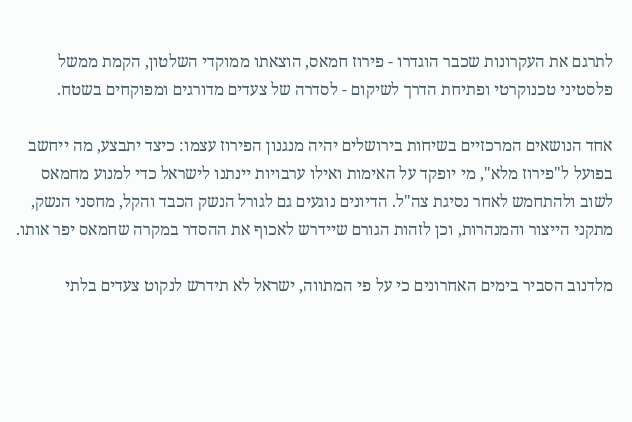לתרגם את העקרונות שכבר הוגדרו - פירוז חמאס, הוצאתו ממוקדי השלטון, הקמת ממשל פלסטיני טכנוקרטי ופתיחת הדרך לשיקום - לסדרה של צעדים מדורגים ומפוקחים בשטח.

אחד הנושאים המרכזיים בשיחות בירושלים יהיה מנגנון הפירוז עצמו: כיצד יתבצע, מה ייחשב בפועל ל"פירוז מלא", מי יופקד על האימות ואילו ערבויות יינתנו לישראל כדי למנוע מחמאס לשוב ולהתחמש לאחר נסיגת צה"ל. הדיונים נוגעים גם לגורל הנשק הכבד והקל, מחסני הנשק, מתקני הייצור והמנהרות, וכן לזהות הגורם שיידרש לאכוף את ההסדר במקרה שחמאס יפר אותו.

מלדנוב הסביר בימים האחרונים כי על פי המתווה, ישראל לא תידרש לנקוט צעדים בלתי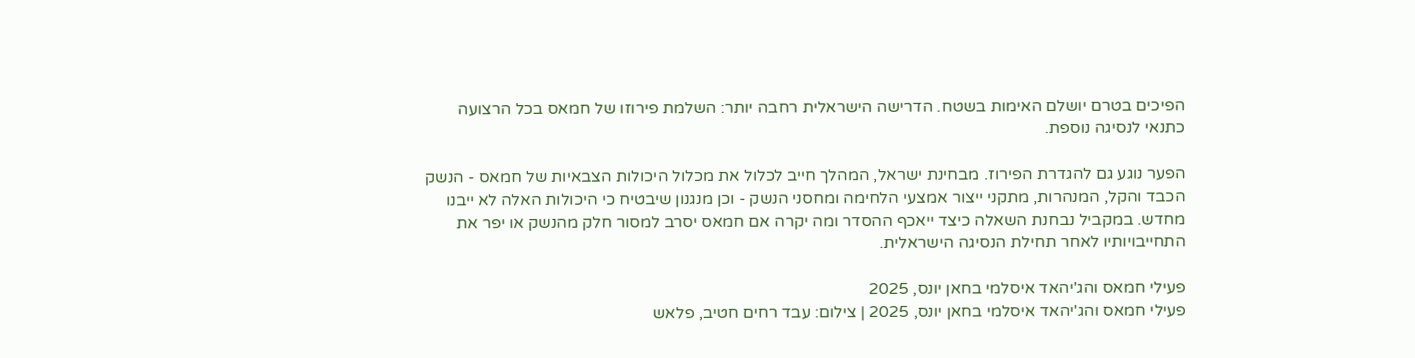הפיכים בטרם יושלם האימות בשטח. הדרישה הישראלית רחבה יותר: השלמת פירוזו של חמאס בכל הרצועה כתנאי לנסיגה נוספת.

הפער נוגע גם להגדרת הפירוז. מבחינת ישראל, המהלך חייב לכלול את מכלול היכולות הצבאיות של חמאס - הנשק הכבד והקל, המנהרות, מתקני ייצור אמצעי הלחימה ומחסני הנשק - וכן מנגנון שיבטיח כי היכולות האלה לא ייבנו מחדש. במקביל נבחנת השאלה כיצד ייאכף ההסדר ומה יקרה אם חמאס יסרב למסור חלק מהנשק או יפר את התחייבויותיו לאחר תחילת הנסיגה הישראלית.

פעילי חמאס והג'יהאד איסלמי בחאן יונס, 2025
פעילי חמאס והג'יהאד איסלמי בחאן יונס, 2025 | צילום: עבד רחים חטיב, פלאש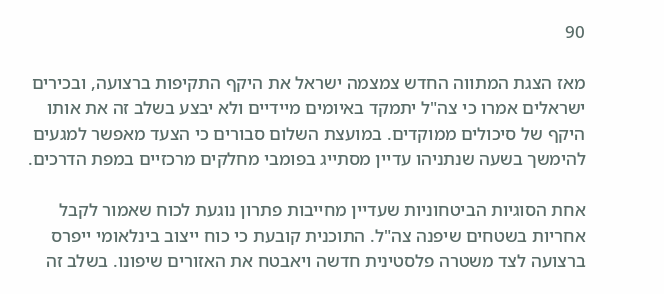90

מאז הצגת המתווה החדש צמצמה ישראל את היקף התקיפות ברצועה, ובכירים ישראלים אמרו כי צה"ל יתמקד באיומים מיידיים ולא יבצע בשלב זה את אותו היקף של סיכולים ממוקדים. במועצת השלום סבורים כי הצעד מאפשר למגעים להימשך בשעה שנתניהו עדיין מסתייג בפומבי מחלקים מרכזיים במפת הדרכים.

אחת הסוגיות הביטחוניות שעדיין מחייבות פתרון נוגעת לכוח שאמור לקבל אחריות בשטחים שיפנה צה"ל. התוכנית קובעת כי כוח ייצוב בינלאומי ייפרס ברצועה לצד משטרה פלסטינית חדשה ויאבטח את האזורים שיפונו. בשלב זה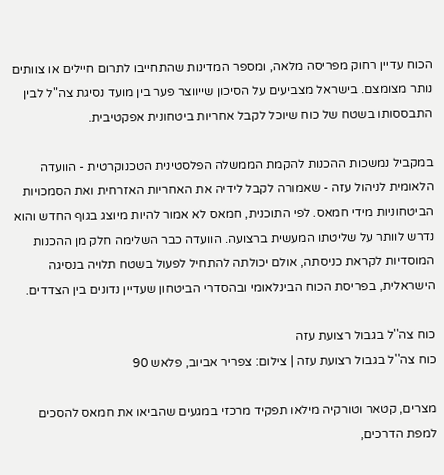הכוח עדיין רחוק מפריסה מלאה, ומספר המדינות שהתחייבו לתרום חיילים או צוותים נותר מצומצם. בישראל מצביעים על הסיכון שייווצר פער בין מועד נסיגת צה"ל לבין התבססותו בשטח של כוח שיוכל לקבל אחריות ביטחונית אפקטיבית.

במקביל נמשכות ההכנות להקמת הממשלה הפלסטינית הטכנוקרטית - הוועדה הלאומית לניהול עזה - שאמורה לקבל לידיה את האחריות האזרחית ואת הסמכויות הביטחוניות מידי חמאס. לפי התוכנית, חמאס לא אמור להיות מיוצג בגוף החדש והוא נדרש לוותר על שליטתו המעשית ברצועה. הוועדה כבר השלימה חלק מן ההכנות המוסדיות לקראת כניסתה, אולם יכולתה להתחיל לפעול בשטח תלויה בנסיגה הישראלית, בפריסת הכוח הבינלאומי ובהסדרי הביטחון שעדיין נדונים בין הצדדים.

כוח צה''ל בגבול רצועת עזה
כוח צה''ל בגבול רצועת עזה | צילום: צפריר אביוב, פלאש 90

מצרים, קטאר וטורקיה מילאו תפקיד מרכזי במגעים שהביאו את חמאס להסכים למפת הדרכים,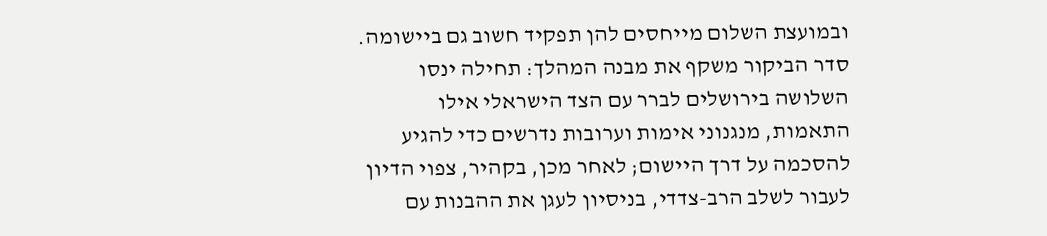ובמועצת השלום מייחסים להן תפקיד חשוב גם ביישומה. סדר הביקור משקף את מבנה המהלך: תחילה ינסו השלושה בירושלים לברר עם הצד הישראלי אילו התאמות, מנגנוני אימות וערובות נדרשים כדי להגיע להסכמה על דרך היישום; לאחר מכן, בקהיר, צפוי הדיון לעבור לשלב הרב-צדדי, בניסיון לעגן את ההבנות עם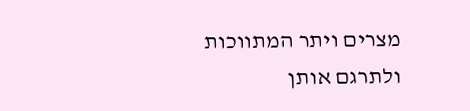מצרים ויתר המתווכות ולתרגם אותן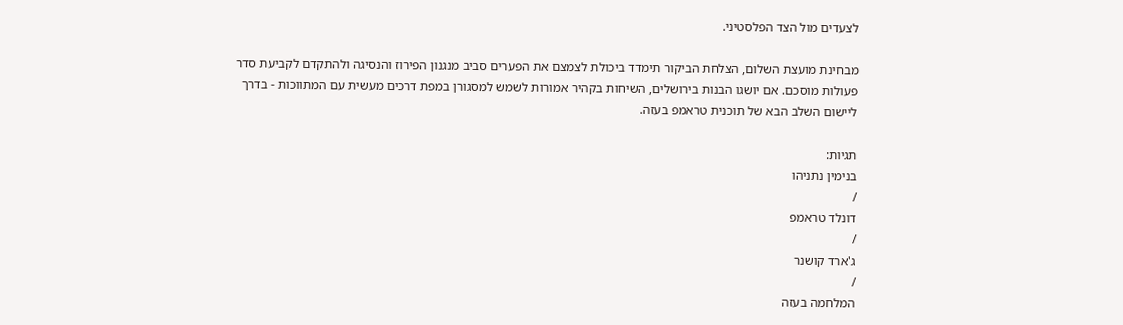לצעדים מול הצד הפלסטיני.

מבחינת מועצת השלום, הצלחת הביקור תימדד ביכולת לצמצם את הפערים סביב מנגנון הפירוז והנסיגה ולהתקדם לקביעת סדר פעולות מוסכם. אם יושגו הבנות בירושלים, השיחות בקהיר אמורות לשמש למסגורן במפת דרכים מעשית עם המתווכות - בדרך ליישום השלב הבא של תוכנית טראמפ בעזה.

תגיות:
בנימין נתניהו
/
דונלד טראמפ
/
ג'ארד קושנר
/
המלחמה בעזה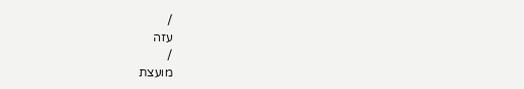/
עזה
/
מועצת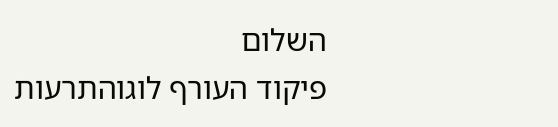השלום
פיקוד העורף לוגוהתרעות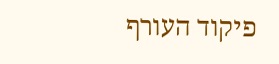פיקוד העורף